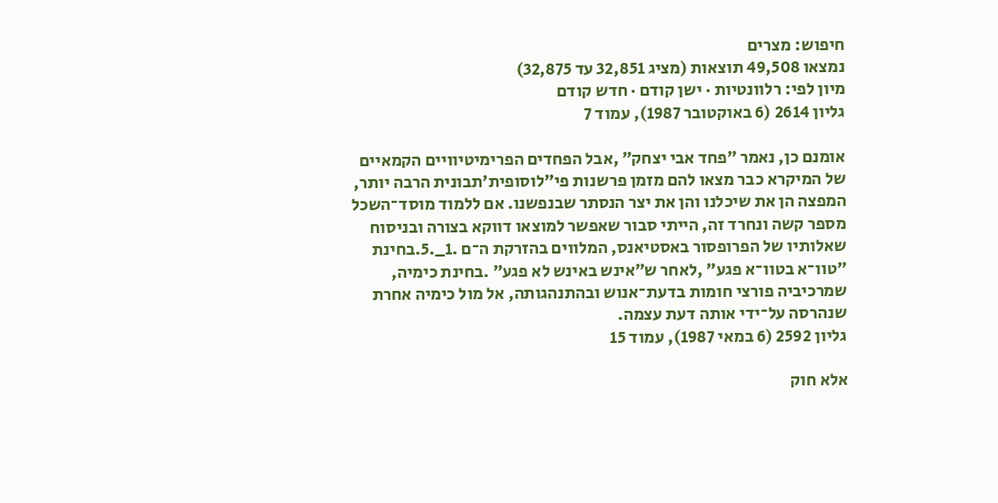חיפוש: מצרים
נמצאו 49,508 תוצאות (מציג 32,851 עד 32,875)
מיון לפי: רלוונטיות · ישן קודם · חדש קודם
גליון 2614 (6 באוקטובר 1987), עמוד 7

אומנם כן, נאמר ״פחד אבי יצחק״ ,אבל הפחדים הפרימיטיוויים הקמאיים של המיקרא כבר מצאו להם מזמן פרשנות פי״לוסופית׳תבונית הרבה יותר, המפצה הן את שיכלנו והן את יצר הנסתר שבנפשנו. אם ללמוד מוסד־השכל מספר קשה ונחרד זה, הייתי סבור שאפשר למוצאו דווקא בצורה ובניסוח שאלותיו של הפרופסור באסטיאנס, המלווים בהזרקת ה־ם .1_.5.בחינת ״טוו־א בטוו־א פגע״ ,לאחר ש״אינש באינש לא פגע״ .בחינת כימיה, שמרכיביה פורצי חומות בדעת־אנוש ובהתנהגותה, אל מול כימיה אחרת שנהרסה על־ידי אותה דעת עצמה.
גליון 2592 (6 במאי 1987), עמוד 15

אלא חוק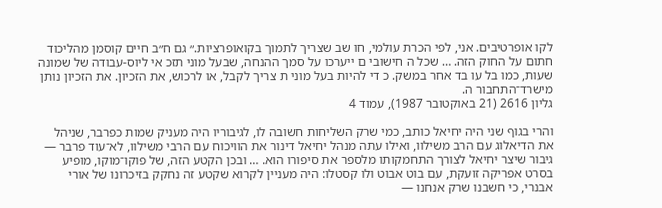לקו אופרטיבים. אני, לפי הכרת עולמי, חו שב שצריך לתמוך בקואופרציות.״ גם ח״ב חיים קוסמן מהליכוד חתום על החוק הזה. … שכל ה חישובי ם ייערכו על סמך ההנחה, שבעל מוני תזכ אי ליוס-עבודה של שמונה שעות, כמו בל עו בד אחר במשק. כ די להיות בעל מוני ת צריך לקבל, או לרכוש, את הזכיון. את הזכיון נותן מישרד־התחבור ה.
גליון 2616 (21 באוקטובר 1987), עמוד 4

והרי בגוף שני היה יחיאל כותב, כמי שרק השליחות חשובה לו, לגיבוריו היה מעניק שמות כפרבר, שניהל את הדיאלוג עם הרב משילוו, ואילו עתה מנהל יחיאל דינור את הוויכוח עם הרבי משילוו, לא־עוד פרבר — גיבור שיצר יחיאל לצורך התחמקותו מלספר את סיפורו הוא. … ובכן הקטע הזה, של פוקו־מוקו, מופיע בסרט אפריקה זועקת, עם בוט אבוט ולו קסטלו: היה מעניין לקרוא שקטע זה נחקק בזיכרונו של אורי אבנרי, כי חשבנו שרק אנחנו —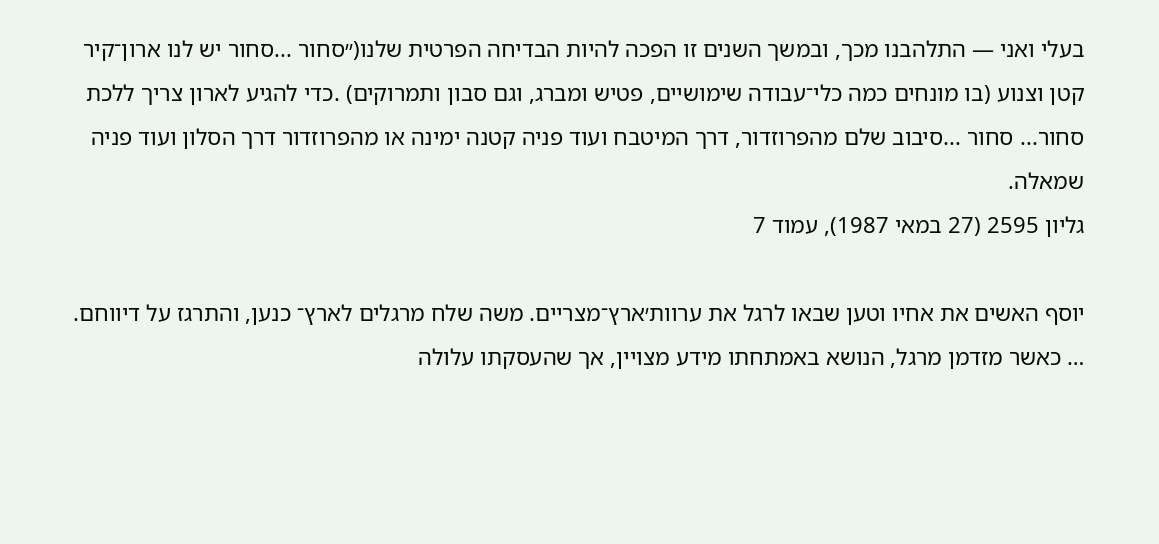בעלי ואני — התלהבנו מכך, ובמשך השנים זו הפכה להיות הבדיחה הפרטית שלנו(״סחור ...סחור יש לנו ארון־קיר קטן וצנוע (בו מונחים כמה כלי־עבודה שימושיים, פטיש ומברג, וגם סבון ותמרוקים) .כדי להגיע לארון צריך ללכת סחור... סחור ...סיבוב שלם מהפרוזדור, דרך המיטבח ועוד פניה קטנה ימינה או מהפרוזדור דרך הסלון ועוד פניה שמאלה.
גליון 2595 (27 במאי 1987), עמוד 7

יוסף האשים את אחיו וטען שבאו לרגל את ערוות׳ארץ־מצריים. משה שלח מרגלים לארץ־ כנען, והתרגז על דיווחם. … כאשר מזדמן מרגל, הנושא באמתחתו מידע מצויין, אך שהעסקתו עלולה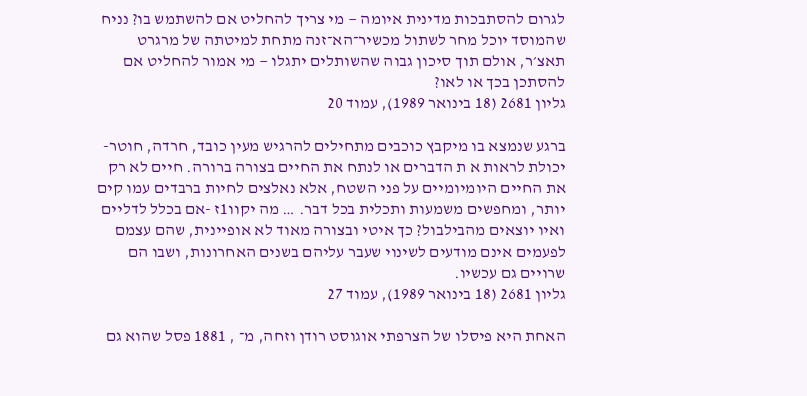לגרום להסתבכות מדינית איומה — מי צריך להחליט אם להשתמש בו? נניח שהמוסד יוכל מחר לשתול מכשיר־הא־זנה מתחת למיטתה של מרגרט תאצ׳ר, אולם תוך סיכון גבוה שהשותלים יתגלו — מי אמור להחליט אם להסתכן בכך או לאו?
גליון 2681 (18 בינואר 1989), עמוד 20

ברגע שנמצא בו מיקבץ כוכבים מתחילים להרגיש מעין כובד, חרדה, חוטר-יכולת לראות א ת הדברים או לנתח את החיים בצורה ברורה. חיים לא רק את החיים היומיומיים על פני השטח, אלא נאלצים לחיות ברבדים עמו קים יותר, ומחפשים משמעות ותכלית בכל דבר. … מה יקוו1ז -אם בכלל לדליים ואיו יוצאים מהבילבול? כך איטי ובצורה מאוד לא אופיינית, שהם עצמם לפעמים אינם מודעים לשינוי שעבר עליהם בשנים האחרונות, ושבו הם שרויים גם עכשיו.
גליון 2681 (18 בינואר 1989), עמוד 27

האחת היא פיסלו של הצרפתי אוגוסט רודן וזחה, מ־ , 1881 פסל שהוא גם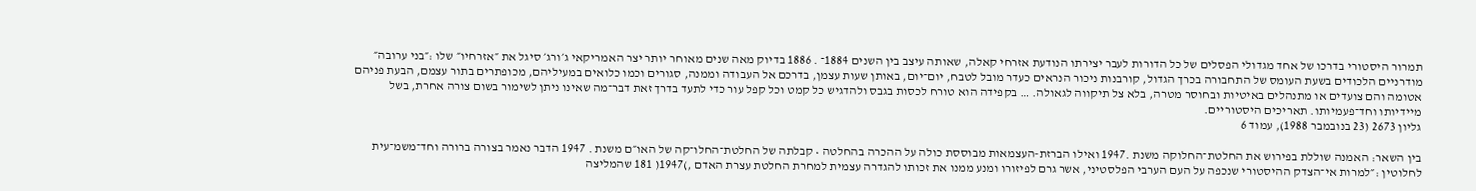תמרור היסטורי בדרכו של אחד מגדולי הפסלים של כל הדורות לעבר יצירתו הנודעת אזרחי קאלה, שאותה עיצב בין השנים 1884־ . 1886 בדיוק מאה שנים מאוחר יותר יצר האמריקאי ג׳ורג׳ סיגל את ״אזרחיו״ שלו :״בני ערובה״ מודרניים הלכודים בשעת העומס של התחבורה בכרך הגדול, קורבנות ניכור הנראים כעדר מובל לטבח, יום־יום, באותן שעות עצמן, בדרכם אל העבודה וממנה, סגורים וכמו כלואים במעיליהם, מכופתרים בתור עצמם, הבעת פניהם אטומה והם צועדים או מתנהלים באיטיות ובחוסר מטרה, בלא צל תיקווה לגאולה. … בקפידה הוא טורח לכסות בגבס ולהדגיש כל קמט וכל קפל עור כדי לתעד בדרך זאת דבר־מה שאינו ניתן לשימור בשום צורה אחרת, בשל מיידיותו וחד־פעמיותו. תאריכים היסטוריים.
גליון 2673 (23 בנובמבר 1988), עמוד 6

בין השאר: האמנה שוללת בפירוש את החלטת־החלוקה משנת .1947 ואילו הברזת-העצמאות מבוססת כולה על ההכרה בהחלטה • קבלתה של החלטת־החלו־קה של האו״ם משנת . 1947 הדבר נאמר בצורה ברורה וחד־משמ־עית לחלוטין :״למרות אי־הצדק ההיסטורי שנכפה על העם הערבי הפלסטיני, אשר גרם לפיזורו ומנע ממנו את זכותו להגדרה עצמית למחרת החלטת עצרת האדם ,)1947( 181 שהמליצה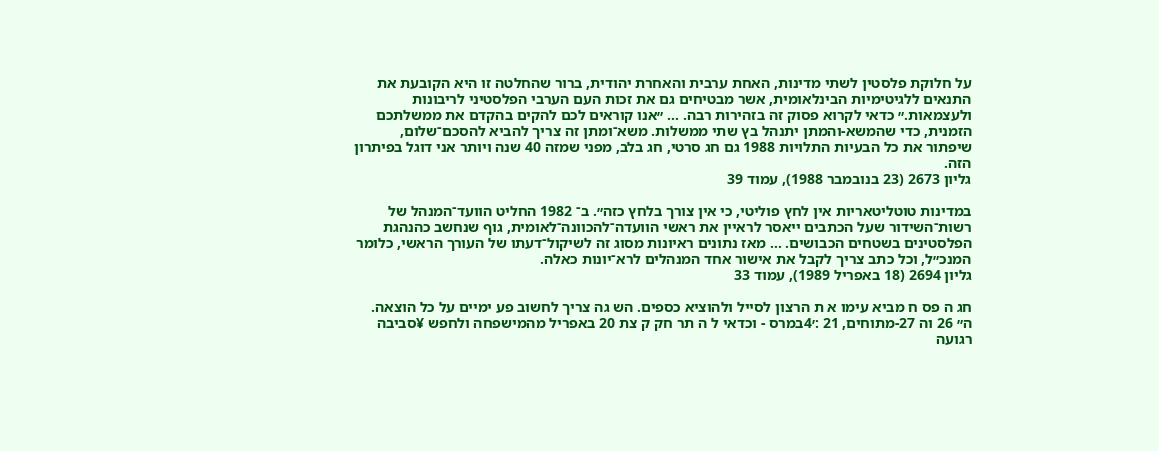על חלוקת פלסטין לשתי מדינות, האחת ערבית והאחרת יהודית, ברור שהחלטה זו היא הקובעת את התנאים ללגיטימיות הבינלאומית, אשר מבטיחים גם את זכות העם הערבי הפלסטיני לריבונות ולעצמאות.״ כדאי לקרוא פסוק זה בזהירות רבה. … ״אנו קוראים לכם להקים בהקדם את ממשלתכם הזמנית, כדי שהמשא-והמתן יתנהל בץ שתי ממשלות. משא־ומתן זה צריך להביא להסכם־שלום, שיפתור את כל הבעיות התלויות 1988 גם חג סרטי, חג בלב, מפני שמזה 40 שנה ויותר אני דוגל בפיתרון הזה.
גליון 2673 (23 בנובמבר 1988), עמוד 39

במדינות טוטליטאריות אין לחץ פוליטי, כי אין צורך בלחץ כזה״. ב־ 1982 החליט הוועד־המנהל של רשות־השידור שעל הכתבים ייאסר לראיין את ראשי הוועדה־להכוונה־לאומית, גוף שנחשב כהנהגת הפלסטינים בשטחים הכבושים. … מאז נתונים ראיונות מסוג זה לשיקול־דעתו של העורך הראשי, כלומר המנכ״ל, וכל כתב צריך לקבל את אישור אחד המנהלים לרא־יונות כאלה.
גליון 2694 (18 באפריל 1989), עמוד 33

חג ה פס ח מביא עימו א ת הרצון לסייל ולהוציא כספים. הש גה צריך לחשוב פע ימיים על כל הוצאה. ה״ 26 וה 27-מתוחים, 21 :׳4במרס - וכדאי ל ה תר חק ק צת 20 באפריל מהמישפחה ולחפש ¥סביבה רגועה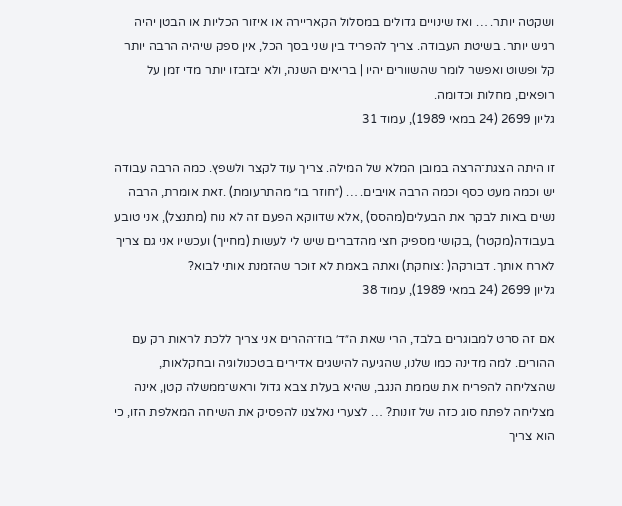ושקטה יותר. … ואז שינויים גדולים במסלול הקאריירה או איזור הכליות או הבטן יהיה רגיש יותר. בשיטת העבודה. צריך להפריד בין שני בסך הכל, אין ספק שיהיה הרבה יותר קל ופשוט ואפשר לומר שהשוורים יהיו | בריאים השנה, ולא יבזבזו יותר מדי זמן על רופאים, מחלות וכדומה.
גליון 2699 (24 במאי 1989), עמוד 31

זו היתה הצגת־הרצה במובן המלא של המילה. צריך עוד לקצר ולשפץ. כמה הרבה עבודה יש וכמה מעט כסף וכמה הרבה אויבים. … (״חוזר בו״ מהתרעומת) .זאת אומרת, הרבה נשים באות לבקר את הבעלים(מהסס) ,אלא שדווקא הפעם זה לא נוח (מתנצל), אני טובע בעבודה(מקטר) ,בקושי מספיק חצי מהדברים שיש לי לעשות (מחייך) ועכשיו אני גם צריך לארח אותך. דבורקה( :צוחקת) ואתה באמת לא זוכר שהזמנת אותי לבוא?
גליון 2699 (24 במאי 1989), עמוד 38

אם זה סרט למבוגרים בלבד, הרי שאת ה״ד׳ בוז־ההרים אני צריך ללכת לראות רק עם ההורים. למה מדינה כמו שלנו, שהגיעה להישגים אדירים בטכנולוגיה ובחקלאות, שהצליחה להפריח את שממת הנגב, שהיא בעלת צבא גדול וראש־ממשלה קטן, אינה מצליחה לפתח סוג כזה של זונות? … לצערי נאלצנו להפסיק את השיחה המאלפת הזו, כי הוא צריך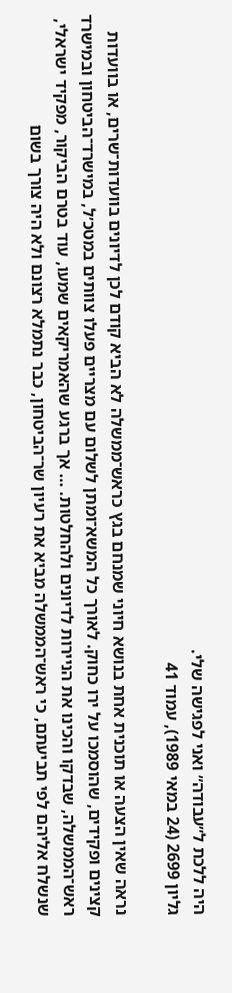היה ללכת ל״עבודה״ ואני לפגישה שלי.
גליון 2699 (24 במאי 1989), עמוד 41

נראה שאין הצעה או תוכנית אחת בנושא חיוני שמנחם בגץ כראש־ממשלה לא הביא קודם לכן לדיונים בוועדות־שרים, או בוועדות קצינים ופקידים, שהוסמכו על ירו כחוק. לאורך כל המשא־ומתן לשלום עם מצריים פעלו צוותים במטכ׳ל, במישרד־הביטחון ובמישרד ראש־הממשלה, שבדקו והכינו את הניירות לדיונים ולהחלטות. … אך ברגע שהאמריקאים שמעו, עוד בטרם הביקור, מפקיד ישראלי, שנשלח אליהם לפי תביעתם, כי ראש־הממשלה מביא את רעיון שר־הביטחון, כבר נתמלא רצונם ולא היה צורך בשום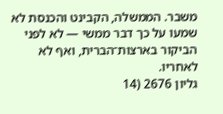משבר. הממשלה, הקבינט והכנסת לא שמעו על כך דבר ממשי — לא לפני הביקור בארצות־הברית, ואף לא לאחריו.
גליון 2676 (14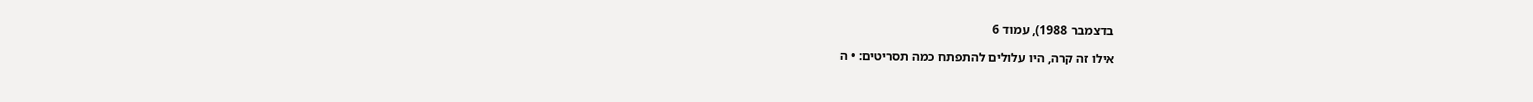בדצמבר 1988), עמוד 6

אילו זה קרה, היו עלולים להתפתח כמה תסריטים: • ה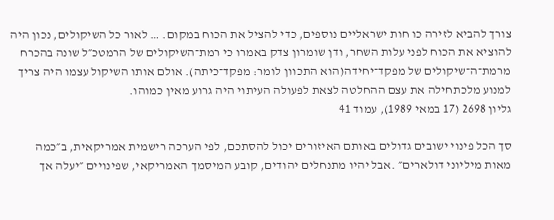צורך להביא לזירה כו חות ישראליים נוספים, כדי להציל את הכוח במקום. … לאור כל השיקולים, נכון היה להוציא את הכוח לפני עלות השחר, ודן שומרון צדק באמרו כי רמת־השיקולים של הרמטכ״ל שונה בהכרח מרמת־ה־שיקולים של מפקד־יחידה(הוא התכוון לומר: מפקד־כיתה). אולם אותו השיקול עצמו היה צריך למנוע מלכתחילה את עצם ההחלטה לצאת לפעולה העיתוי היה גרוע מאין כמוהו.
גליון 2698 (17 במאי 1989), עמוד 41

סך הכל פינוי ישובים גדולים באותם האיזורים יכול להסתכם, לפי הערכה רישמית אמריקאית, ב״כמה מאות מיליוני דולארים״ .אבל יהיו מתנחלים יהודים, קובע המיסמך האמריקאי, שפינויים ״יעלה אך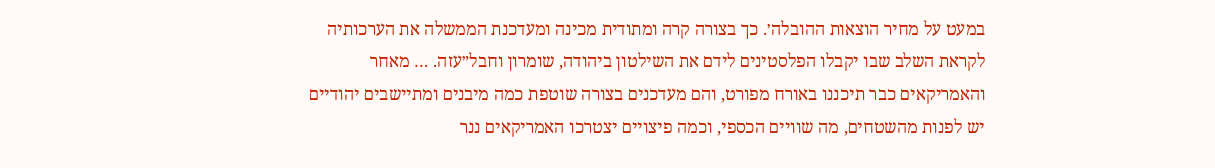במעט על מחיר הוצאות ההובלה׳. כך בצורה קרה ומתודית מכינה ומעדכנת הממשלה את הערכותיה לקראת השלב שבו יקבלו הפלסטינים לידם את השילטון ביהודה, שומרון וחבל״עזה. … מאחר והאמריקאים כבר תיכננו באורח מפורט, והם מעדכנים בצורה שוטפת כמה מיבנים ומתיישבים יהודיים יש לפנות מהשטחים, מה שוויים הכספי, וכמה פיצויים יצטרכו האמריקאים ננר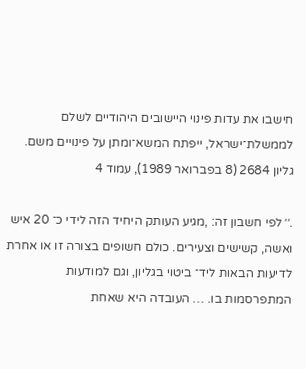חישבו את עדות פינוי היישובים היהודיים לשלם לממשלת־ישראל, ייפתח המשא־ומתן על פינויים משם.
גליון 2684 (8 בפברואר 1989), עמוד 4

.׳׳ לפי חשבון זה: ,מגיע העותק היחיד הזה לידי כ־ 20 איש ואשה, קשישים וצעירים. כולם חשופים בצורה זו או אחרת לדיעות הבאות ליד־ ביטוי בגליון, וגם למודעות המתפרסמות בו. … העובדה היא שאחת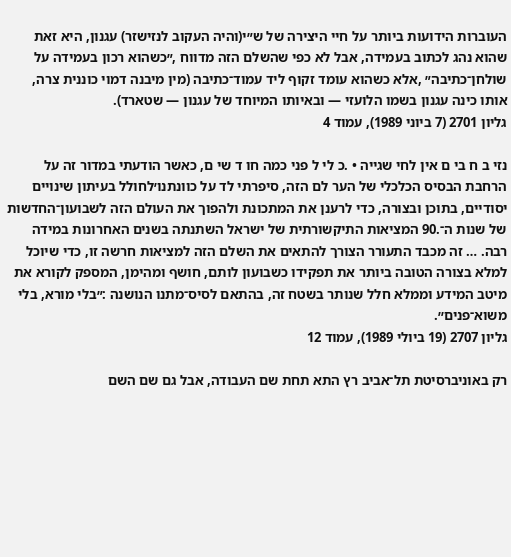העוברות הידועות ביותר על חיי היצירה של ש״י(והיה העקוב לנזישזר) עגנון, היא זאת שהוא נהג לכתוב בעמידה, אבל לא כפי שהשלם הזה מדווח ,״כשהוא רכון בעמידה על שולחן־כתיבה״ ,אלא כשהוא עומד זקוף ליד עמוד־כתיבה (מין מיבנה דמוי כוננית צרה, אותו כינה עגנון בשמו הלועזי — ובאיותו המיוחד של עגנון — שטארד).
גליון 2701 (7 ביוני 1989), עמוד 4

נזי ב ח בי ם אין לחי שגייה • .כ לי ל פני כמה חו ד שי ם, כאשר הודעתי במדור זה על הרחבת הבסיס הכלכלי של הער לם הזה, סיפרתי לד על כוונתנו׳לחולל בעיתון שינויים יסודיים, בתוכן ובצורה, כדי לרענן את המתכונת ולהפוך את העולם הזה לשבועון־החדשות של שנות ה־.90 המציאות התיקשורתית של ישראל השתנתה בשנים האחרונות במידה רבה. … זה מכבד התעורר הצורך להתאים את השלם הזה למציאות חרשה זו, כדי שיוכל למלא בצורה הטובה ביותר את תפקידו כשבועון לותם, חושף ומהימן, המספק לקורא את מיטב המידע וממלא חלל שנותר בשטח זה, בהתאם לסיס־מתנו הנושנה :״בלי מורא, בלי משוא־פנים׳׳.
גליון 2707 (19 ביולי 1989), עמוד 12

רק באוניברסיטת תל־אביב רץ התא תחת שם העבודה, אבל גם שם השם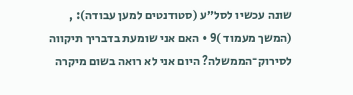שונה עכשיו לסל״ע (סטודנטים למען עבודה): , (המשך מעמוד )9 • האם אני שומעת בדבריך תיקווה לסירוק־הממשלה? היום אני לא רואה בשום מיקרה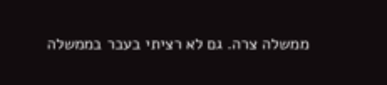ממשלה צרה. גם לא רציתי בעבר בממשלה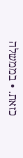כזאת. • בממשלה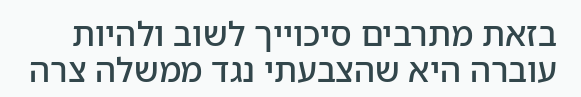בזאת מתרבים סיכוייך לשוב ולהיות עוברה היא שהצבעתי נגד ממשלה צרה